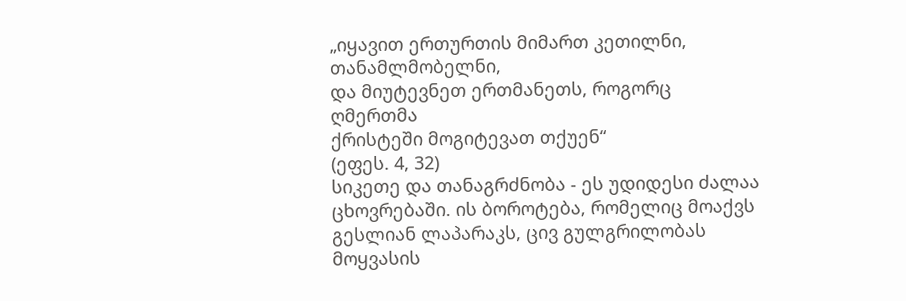„იყავით ერთურთის მიმართ კეთილნი, თანამლმობელნი,
და მიუტევნეთ ერთმანეთს, როგორც
ღმერთმა
ქრისტეში მოგიტევათ თქუენ“
(ეფეს. 4, 32)
სიკეთე და თანაგრძნობა - ეს უდიდესი ძალაა ცხოვრებაში. ის ბოროტება, რომელიც მოაქვს გესლიან ლაპარაკს, ცივ გულგრილობას მოყვასის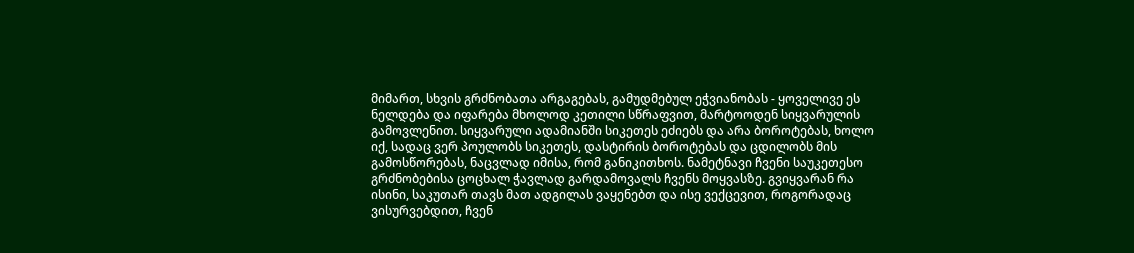მიმართ, სხვის გრძნობათა არგაგებას, გამუდმებულ ეჭვიანობას - ყოველივე ეს ნელდება და იფარება მხოლოდ კეთილი სწრაფვით, მარტოოდენ სიყვარულის გამოვლენით. სიყვარული ადამიანში სიკეთეს ეძიებს და არა ბოროტებას, ხოლო იქ, სადაც ვერ პოულობს სიკეთეს, დასტირის ბოროტებას და ცდილობს მის გამოსწორებას, ნაცვლად იმისა, რომ განიკითხოს. ნამეტნავი ჩვენი საუკეთესო გრძნობებისა ცოცხალ ჭავლად გარდამოვალს ჩვენს მოყვასზე. გვიყვარან რა ისინი, საკუთარ თავს მათ ადგილას ვაყენებთ და ისე ვექცევით, როგორადაც ვისურვებდით, ჩვენ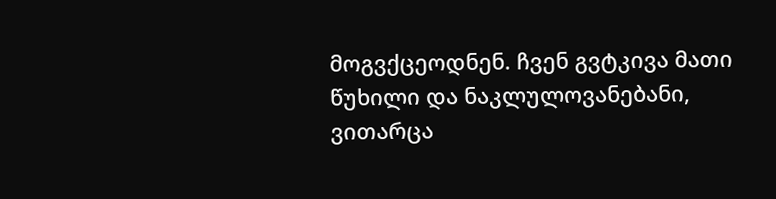მოგვქცეოდნენ. ჩვენ გვტკივა მათი წუხილი და ნაკლულოვანებანი, ვითარცა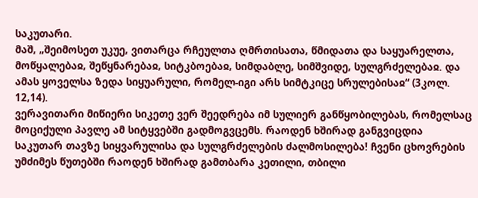საკუთარი.
მაშ, „შეიმოსეთ უკუე, ვითარცა რჩეულთა ღმრთისათა, წმიდათა და საყუარელთა, მოწყალებაჲ, შეწყნარებაჲ, სიტკბოებაჲ, სიმდაბლე, სიმშვიდე, სულგრძელებაჲ. და ამას ყოველსა ზედა სიყუარული, რომელ-იგი არს სიმტკიცე სრულებისაჲ“ (3კოლ. 12,14).
ვერავითარი მიწიერი სიკეთე ვერ შეედრება იმ სულიერ განწყობილებას, რომელსაც მოციქული პავლე ამ სიტყვებში გადმოგვცემს. რაოდენ ხშირად განგვიცდია საკუთარ თავზე სიყვარულისა და სულგრძელების ძალმოსილება! ჩვენი ცხოვრების უმძიმეს წუთებში რაოდენ ხშირად გამთბარა კეთილი, თბილი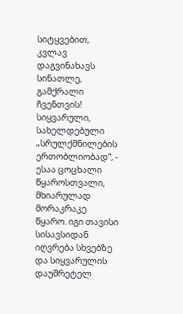სიტყვებით, კვლავ დაგვინახავს სინათლე, გამქრალი ჩვენთვის!
სიყვარული, სახელდებული „სრულქმნილების ერთობლიობად“, - ესაა ცოცხალი წყაროსთვალი, მხიარულად მორაკრაკე წყარო. იგი თავისი სისავსიდან იღვრება სხვებზე და სიყვარულის დაუშრეტელ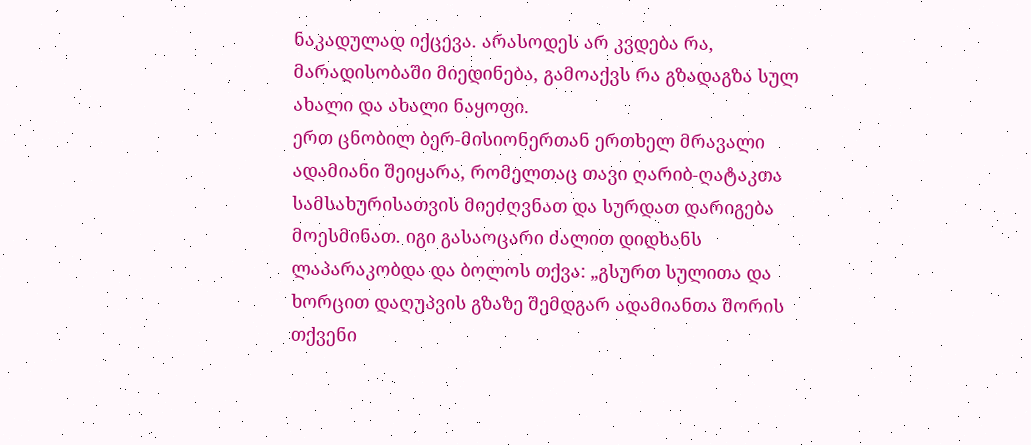ნაკადულად იქცევა. არასოდეს არ კვდება რა, მარადისობაში მიედინება, გამოაქვს რა გზადაგზა სულ ახალი და ახალი ნაყოფი.
ერთ ცნობილ ბერ-მისიონერთან ერთხელ მრავალი ადამიანი შეიყარა, რომელთაც თავი ღარიბ-ღატაკთა სამსახურისათვის მიეძღვნათ და სურდათ დარიგება მოესმინათ. იგი გასაოცარი ძალით დიდხანს ლაპარაკობდა და ბოლოს თქვა: „გსურთ სულითა და ხორცით დაღუპვის გზაზე შემდგარ ადამიანთა შორის თქვენი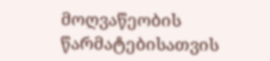მოღვაწეობის წარმატებისათვის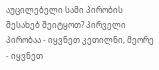აუცილებელი სამი პირობის შესახებ შეიტყოთ? პირველი პირობაა - იყვნეთ კეთილნი, მეორე - იყვნეთ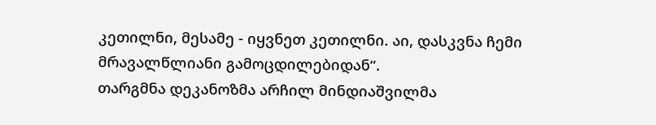კეთილნი, მესამე - იყვნეთ კეთილნი. აი, დასკვნა ჩემი მრავალწლიანი გამოცდილებიდან“.
თარგმნა დეკანოზმა არჩილ მინდიაშვილმა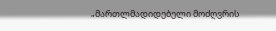„მართლმადიდებელი მოძღვრის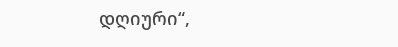დღიური“,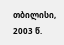თბილისი, 2003 წ.